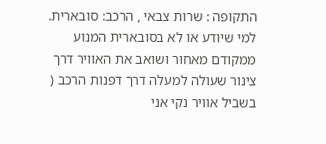התקופה : שרות צבאי , הרכב: סובארית.
למי שיודע או לא בסובארית המנוע ממקודם מאחור ושואב את האוויר דרך צינור שעולה למעלה דרך דפנות הרכב ( בשביל אוויר נקי אני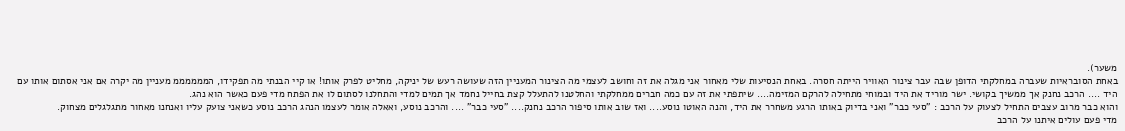משער).
באחת הסובראיות שעברה במחלקתי הדופן שבה עבר צינור האוויר הייתה חסרה. באחת הנסיעות שלי מאחור אני מגלה את זה וחושב לעצמי מה הצינור המעניין הזה שעושה רעש של יניקה, מחליט לפרק אותו! או קיי הבנתי מה תפקידו, הממממממ מעניין מה יקרה אם אני אסתום אותו עם היד .... הרכב נחנק אך ממשיך בקושי. ישר מוריד את היד ובמוחי מתחילה להרקם המזימה.... שיתפתי את זה עם כמה חברים ממחלקתי והחלטנו להתעלל קצת בחייל נחמד אך תמים למדי והתחלנו לסתום לו את הפתח מדי פעם כאשר הוא נהג.
והוא כבר מרוב עצבים התחיל לצעוק על הרכב : "סעי כבר" ואני בדיוק באותו הרגע משחרר את היד, והנה האוטו נוסע.... ואז שוב אותו סיפור הרכב נחנק.... "סעי כבר" .... והרכב נוסע, ואאלה אומר לעצמו הנהג הרכב נוסע כשאני צועק עליו ואנחנו מאחור מתגלגלים מצחוק.
מדי פעם עולים איתנו על הרכב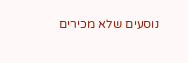נוסעים שלא מכירים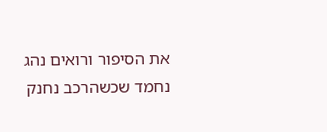את הסיפור ורואים נהג נחמד שכשהרכב נחנק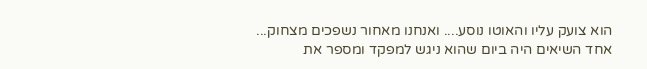הוא צועק עליו והאוטו נוסע.... ואנחנו מאחור נשפכים מצחוק...
אחד השיאים היה ביום שהוא ניגש למפקד ומספר את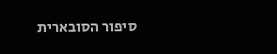סיפור הסובארית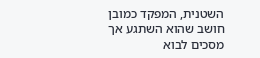השטנית, המפקד כמובן חושב שהוא השתגע אך מסכים לבוא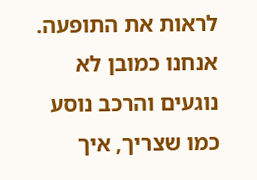לראות את התופעה. אנחנו כמובן לא נוגעים והרכב נוסע כמו שצריך, איך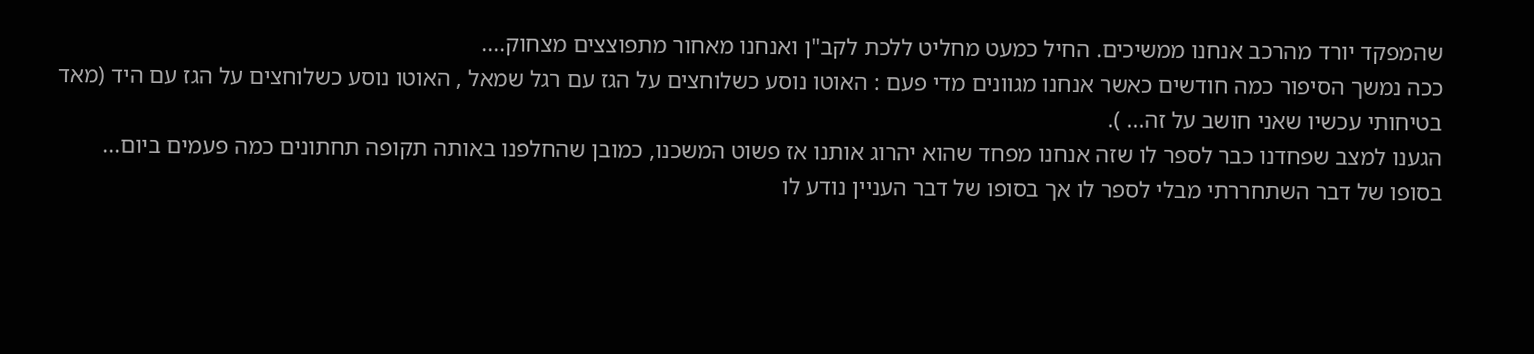שהמפקד יורד מהרכב אנחנו ממשיכים. החיל כמעט מחליט ללכת לקב"ן ואנחנו מאחור מתפוצצים מצחוק....
ככה נמשך הסיפור כמה חודשים כאשר אנחנו מגוונים מדי פעם : האוטו נוסע כשלוחצים על הגז עם רגל שמאל , האוטו נוסע כשלוחצים על הגז עם היד (מאד בטיחותי עכשיו שאני חושב על זה... ).
הגענו למצב שפחדנו כבר לספר לו שזה אנחנו מפחד שהוא יהרוג אותנו אז פשוט המשכנו, כמובן שהחלפנו באותה תקופה תחתונים כמה פעמים ביום...
בסופו של דבר השתחררתי מבלי לספר לו אך בסופו של דבר העניין נודע לו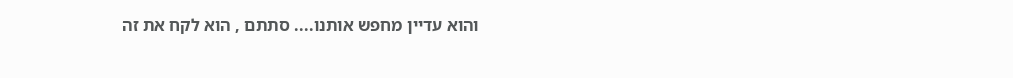והוא עדיין מחפש אותנו.... סתתם , הוא לקח את זה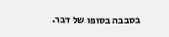בסבבה בסופו של דבר.